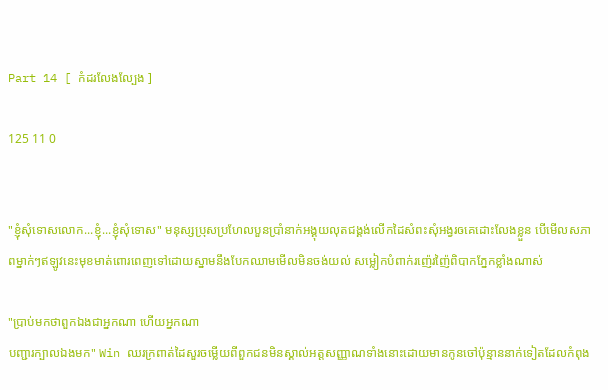Part 14 [ កំដរលែងល្បែង ]

125 11 0


"ខ្ញុំសុំទោសលោក...ខ្ញុំ...ខ្ញុំសុំទោស" មនុស្សប្រុសប្រហែលបួនប្រាំនាក់អង្គុយលុតជង្គង់លើកដៃសំពះសុំអង្វរឲគេដោះលែងខ្លួន បើមើលសភាពម្នាក់ៗឥឡូវនេះមុខមាត់ពោរពេញទៅដោយស្នាមនឹងបែកឈាមមើលមិនចង់យល់ សម្លៀកបំពាក់រញ៉េរញ៉ៃពិបាកភ្នែកខ្លាំងណាស់

"ប្រាប់មកថាពួកឯងជាអ្នកណា ហើយអ្នកណា
បញ្ជារក្បាលឯងមក" Win ឈរក្រពាត់ដៃសួរចម្លើយពីពួកជនមិនស្គាល់អត្តសញ្ញាណទាំងនោះដោយមានកូនចៅប៉ុន្មាននាក់ទៀតដែលកំពុង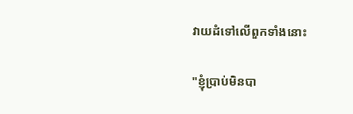វាយដំទៅលើពួកទាំងនោះ

"ខ្ញុំប្រាប់មិនបា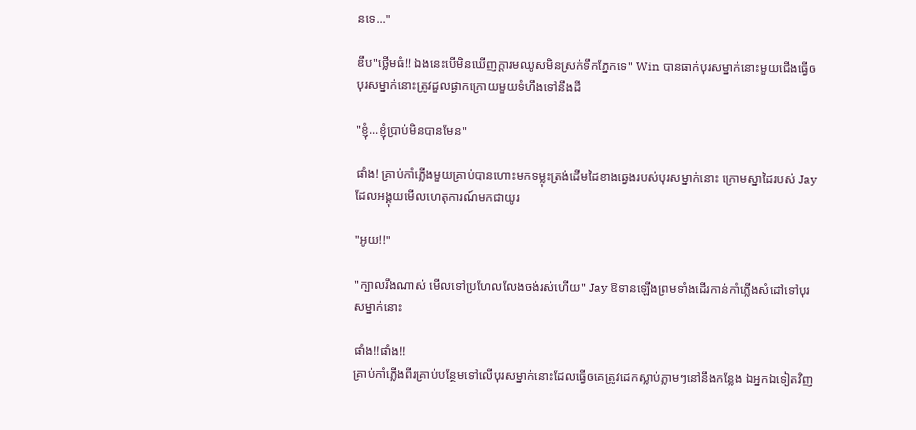នទេ..."

ឌឹប"ថ្លើមធំ!! ឯងនេះបើមិនឃើញក្ដារមឈូសមិនស្រក់ទឹកភ្នែកទេ" Win បានធាក់បុរសម្នាក់នោះមួយជើងធ្វើឲបុរសម្នាក់នោះត្រូវដួលផ្ងាកក្រោយមួយទំហឹងទៅនឹងដី

"ខ្ញុំ...ខ្ញុំប្រាប់មិនបានមែន"

ផាំង! គ្រាប់កាំភ្លើងមួយគ្រាប់បានហោះមកទម្លុះត្រង់ដើមដៃខាងឆ្វេងរបស់បុរសម្នាក់នោះ ក្រោមស្នាដៃរបស់ Jay ដែលអង្គុយមើលហេតុការណ៍មកជាយូរ

"អូយ!!"

"ក្បាលរឹងណាស់ មើលទៅប្រហែលលែងចង់រស់ហើយ" Jay ឱទានឡើងព្រមទាំងដើរកាន់កាំភ្លើងសំដៅទៅបុរសម្នាក់នោះ

ផាំង!!ផាំង!!
គ្រាប់កាំភ្លើងពីរគ្រាប់បន្ថែមទៅលើបុរសម្នាក់នោះដែលធ្វើឲគេត្រូវដេកស្លាប់ភ្លាមៗនៅនឹងកន្លែង ឯអ្នកឯទៀតវិញ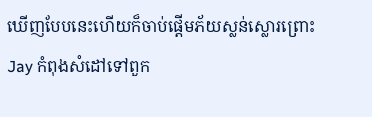ឃើញបែបនេះហើយក៏ចាប់ផ្ដើមភ័យស្លន់ស្លោរព្រោះ Jay កំពុងសំដៅទៅពួក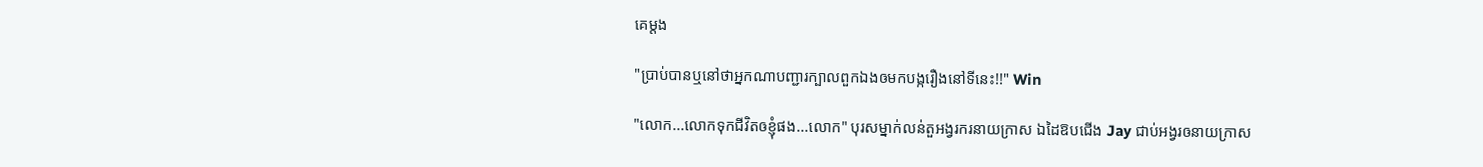គេម្ដង

"ប្រាប់បានឬនៅថាអ្នកណាបញ្ជារក្បាលពួកឯងឲមកបង្ករឿងនៅទីនេះ!!" Win

"លោក...លោកទុកជីវិតឲខ្ញុំផង...លោក" បុរសម្នាក់លន់តួអង្វរករនាយក្រាស ឯដៃឱបជើង Jay ជាប់អង្វរឲនាយក្រាស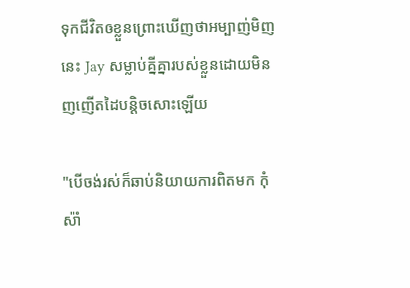ទុកជីវិតឲខ្លួនព្រោះឃើញថាអម្បាញ់មិញនេះ Jay សម្លាប់គ្នីគ្នារបស់ខ្លួនដោយមិនញញើតដៃបន្តិចសោះឡើយ

"បើចង់រស់ក៏ឆាប់និយាយការពិតមក កុំស៉ាំ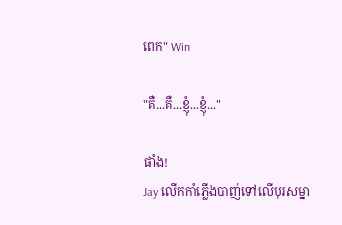ពេក" Win

"គឺ...គឺ...ខ្ញុំ...ខ្ញុំ..."

ផាំង!
Jay លើកកាំភ្លើងបាញ់ទៅលើបុរសម្នា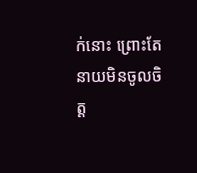ក់នោះ ព្រោះតែនាយមិនចូលចិត្ត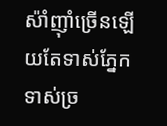ស៉ាំញ៉ាំច្រើនឡើយតែទាស់ភ្នែកទាស់ច្រ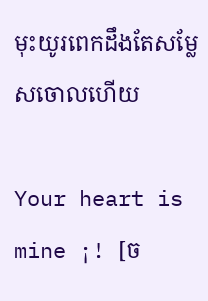មុះយូរពេកដឹងតែសម្លែសចោលហើយ

Your heart is mine ¡! [ច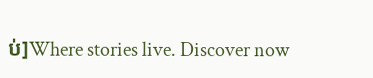ប់]Where stories live. Discover now